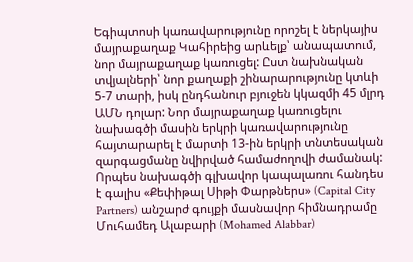Եգիպտոսի կառավարությունը որոշել է ներկայիս մայրաքաղաք Կահիրեից արևելք՝ անապատում, նոր մայրաքաղաք կառուցել: Ըստ նախնական տվյալների՝ նոր քաղաքի շինարարությունը կտևի 5-7 տարի, իսկ ընդհանուր բյուջեն կկազմի 45 մլրդ ԱՄՆ դոլար: Նոր մայրաքաղաք կառուցելու նախագծի մասին երկրի կառավարությունը հայտարարել է մարտի 13-ին երկրի տնտեսական զարգացմանը նվիրված համաժողովի ժամանակ: Որպես նախագծի գլխավոր կապալառու հանդես է գալիս «Քեփիթալ Սիթի Փարթներս» (Capital City Partners) անշարժ գույքի մասնավոր հիմնադրամը Մուհամեդ Ալաբարի (Mohamed Alabbar)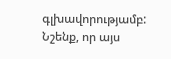գլխավորությամբ: Նշենք, որ այս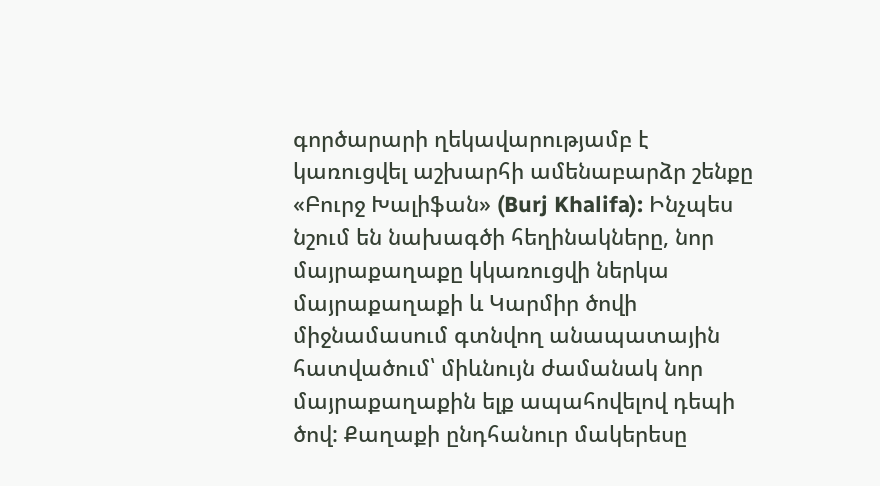գործարարի ղեկավարությամբ է կառուցվել աշխարհի ամենաբարձր շենքը «Բուրջ Խալիֆան» (Burj Khalifa): Ինչպես նշում են նախագծի հեղինակները, նոր մայրաքաղաքը կկառուցվի ներկա մայրաքաղաքի և Կարմիր ծովի միջնամասում գտնվող անապատային հատվածում՝ միևնույն ժամանակ նոր մայրաքաղաքին ելք ապահովելով դեպի ծով: Քաղաքի ընդհանուր մակերեսը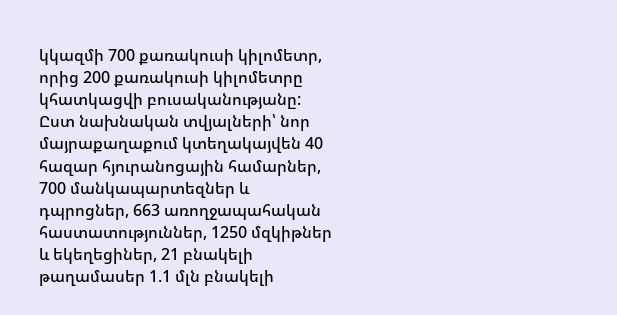կկազմի 700 քառակուսի կիլոմետր, որից 200 քառակուսի կիլոմետրը կհատկացվի բուսականությանը: Ըստ նախնական տվյալների՝ նոր մայրաքաղաքում կտեղակայվեն 40 հազար հյուրանոցային համարներ, 700 մանկապարտեզներ և դպրոցներ, 663 առողջապահական հաստատություններ, 1250 մզկիթներ և եկեղեցիներ, 21 բնակելի թաղամասեր 1.1 մլն բնակելի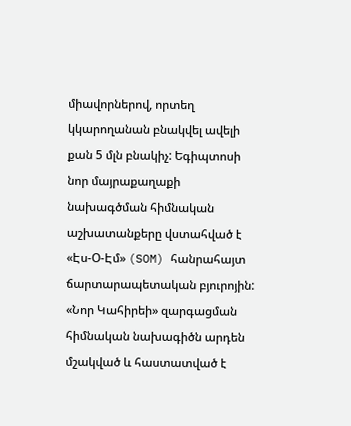միավորներով, որտեղ կկարողանան բնակվել ավելի քան 5 մլն բնակիչ: Եգիպտոսի նոր մայրաքաղաքի նախագծման հիմնական աշխատանքերը վստահված է «Էս-Օ-Էմ» (SOM) հանրահայտ ճարտարապետական բյուրոյին: «Նոր Կահիրեի» զարգացման հիմնական նախագիծն արդեն մշակված և հաստատված է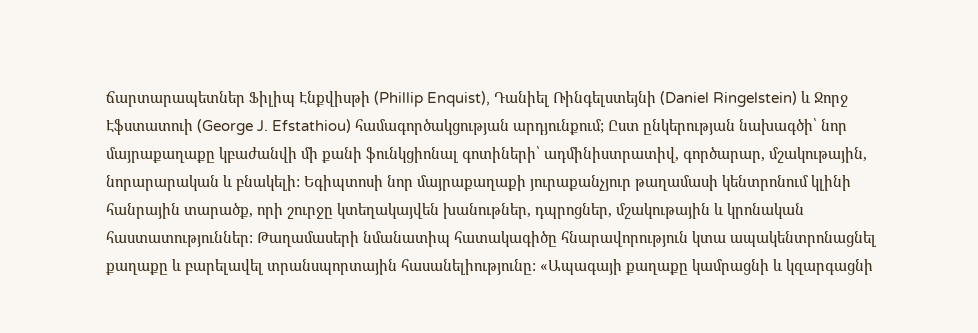ճարտարապետներ Ֆիլիպ Էնքվիսթի (Phillip Enquist), Դանիել Ռինգելստեյնի (Daniel Ringelstein) և Ջորջ Էֆստատուի (George J. Efstathiou) համագործակցության արդյունքում; Ըստ ընկերության նախագծի՝ նոր մայրաքաղաքը կբաժանվի մի քանի ֆունկցիոնալ գոտիների՝ ադմինիստրատիվ, գործարար, մշակութային, նորարարական և բնակելի: Եգիպտոսի նոր մայրաքաղաքի յուրաքանչյուր թաղամասի կենտրոնում կլինի հանրային տարածք, որի շուրջը կտեղակայվեն խանութներ, դպրոցներ, մշակութային և կրոնական հաստատություններ: Թաղամասերի նմանատիպ հատակագիծը հնարավորություն կտա ապակենտրոնացնել քաղաքը և բարելավել տրանսպորտային հասանելիությունը: «Ապագայի քաղաքը կամրացնի և կզարգացնի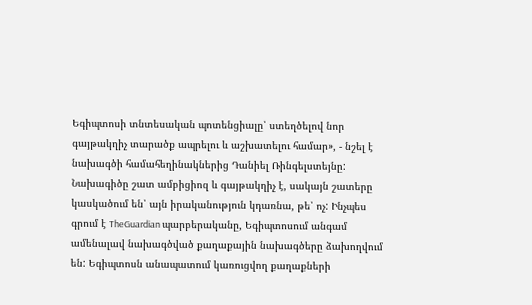Եգիպտոսի տնտեսական պոտենցիալը՝ ստեղծելով նոր գայթակղիչ տարածք ապրելու և աշխատելու համար», - նշել է նախագծի համահեղինակներից Դանիել Ռինգելստեյնը: Նախագիծը շատ ամբիցիոզ և գայթակղիչ է, սակայն շատերը կասկածում են՝ այն իրականություն կդառնա, թե՝ ոչ: Ինչպես գրում է TheGuardian պարբերականը, Եգիպտոսում անգամ ամենալավ նախագծված քաղաքային նախագծերը ձախողվում են: Եգիպտոսն անապատում կառուցվող քաղաքների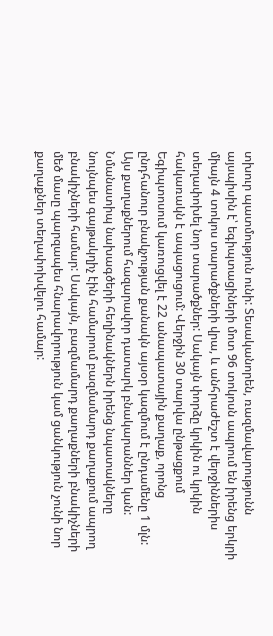տխուր պատմություն ունի: Տեսականորեն, ռազմավարությունն այսպիսին է՝ եգիպտացիների մոտ 96 տոկոսն ապրում են իրենց երկրի միայն 4 տոկոս տարածքների վրա, և անհրաժեշտ է վերջիններիս տեղափոխել նոր տարածքներ: Սակայն փորձը կրկին ու կրկին հակառակն է ապացուցում: Վերջին 30 տարվա ընթացքում Եգիպտոսում կառուցվել է 22 անապատային քաղաք, որոնց ընդհանուր բնակչության քանակն այսօր կազմում է ընդամենը 1 մլն: Այս քաղաքներում հազարավոր դատարկ բնակարաններ կան: Նմանատիպ նախագծերի հեղինակներն իրենց նպատակները նույնպես գայթակղիչ էին համարում բազմամարդ քաղաքում ապրող բնակիչների համար: Սակայն, բազմամարդ քաղաքների բնակիչների մեծ մասը պարզապես հնարավորություն կամ ցանկություն չունի նոր քաղաքներ տեղափոխվելու համար: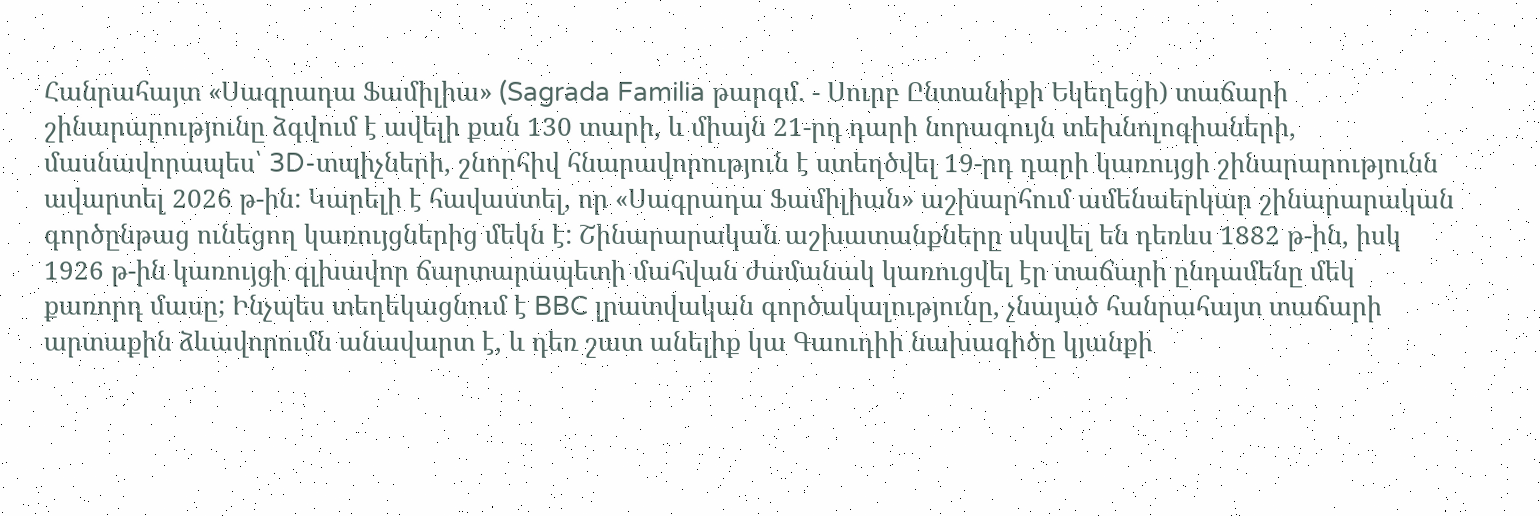Հանրահայտ «Սագրադա Ֆամիլիա» (Sagrada Familia թարգմ. - Սուրբ Ընտանիքի Եկեղեցի) տաճարի շինարարությունը ձգվում է ավելի քան 130 տարի, և միայն 21-րդ դարի նորագույն տեխնոլոգիաների, մասնավորապես՝ 3D-տպիչների, շնորհիվ հնարավորություն է ստեղծվել 19-րդ դարի կառույցի շինարարությունն ավարտել 2026 թ-ին: Կարելի է հավաստել, որ «Սագրադա Ֆամիլիան» աշխարհում ամենաերկար շինարարական գործընթաց ունեցող կառույցներից մեկն է: Շինարարական աշխատանքները սկսվել են դեռևս 1882 թ-ին, իսկ 1926 թ-ին կառույցի գլխավոր ճարտարապետի մահվան ժամանակ կառուցվել էր տաճարի ընդամենը մեկ քառորդ մասը; Ինչպես տեղեկացնում է BBC լրատվական գործակալությունը, չնայած հանրահայտ տաճարի արտաքին ձևավորումն անավարտ է, և դեռ շատ անելիք կա Գաուդիի նախագիծը կյանքի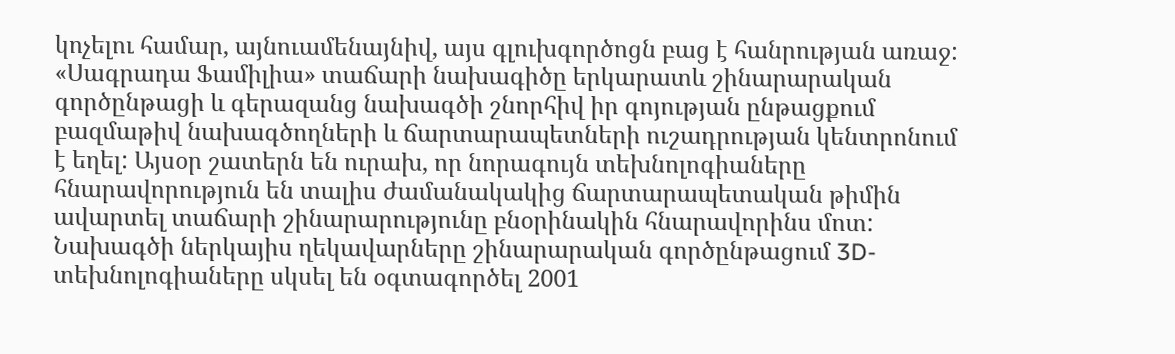կոչելու համար, այնուամենայնիվ, այս գլուխգործոցն բաց է հանրության առաջ: «Սագրադա Ֆամիլիա» տաճարի նախագիծը երկարատև շինարարական գործընթացի և գերազանց նախագծի շնորհիվ իր գոյության ընթացքում բազմաթիվ նախագծողների և ճարտարապետների ուշադրության կենտրոնում է եղել: Այսօր շատերն են ուրախ, որ նորագույն տեխնոլոգիաները հնարավորություն են տալիս ժամանակակից ճարտարապետական թիմին ավարտել տաճարի շինարարությունը բնօրինակին հնարավորինս մոտ: Նախագծի ներկայիս ղեկավարները շինարարական գործընթացում 3D-տեխնոլոգիաները սկսել են օգտագործել 2001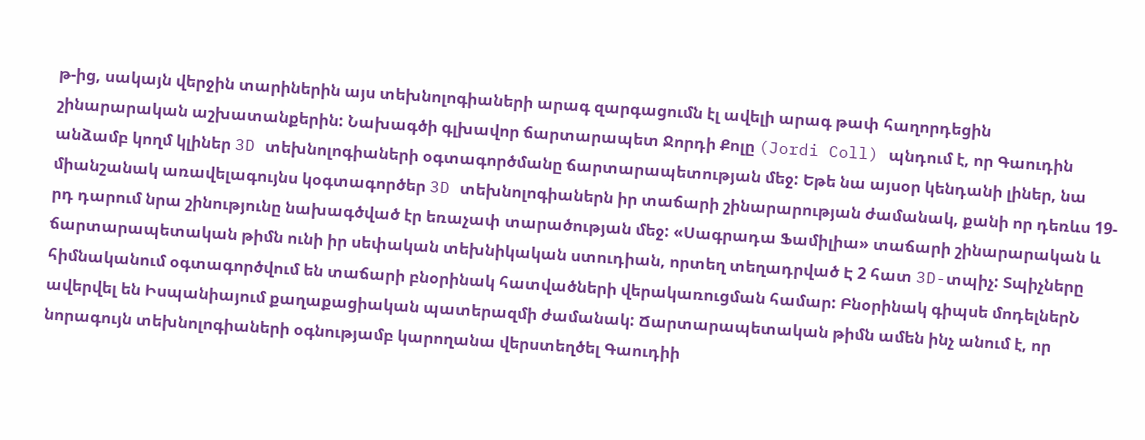թ-ից, սակայն վերջին տարիներին այս տեխնոլոգիաների արագ զարգացումն էլ ավելի արագ թափ հաղորդեցին շինարարական աշխատանքերին: Նախագծի գլխավոր ճարտարապետ Ջորդի Քոլը (Jordi Coll) պնդում է, որ Գաուդին անձամբ կողմ կլիներ 3D տեխնոլոգիաների օգտագործմանը ճարտարապետության մեջ: Եթե նա այսօր կենդանի լիներ, նա միանշանակ առավելագույնս կօգտագործեր 3D տեխնոլոգիաներն իր տաճարի շինարարության ժամանակ, քանի որ դեռևս 19-րդ դարում նրա շինությունը նախագծված էր եռաչափ տարածության մեջ: «Սագրադա Ֆամիլիա» տաճարի շինարարական և ճարտարապետական թիմն ունի իր սեփական տեխնիկական ստուդիան, որտեղ տեղադրված Է 2 հատ 3D-տպիչ: Տպիչները հիմնականում օգտագործվում են տաճարի բնօրինակ հատվածների վերակառուցման համար: Բնօրինակ գիպսե մոդելներՆ ավերվել են Իսպանիայում քաղաքացիական պատերազմի ժամանակ: Ճարտարապետական թիմն ամեն ինչ անում է, որ նորագույն տեխնոլոգիաների օգնությամբ կարողանա վերստեղծել Գաուդիի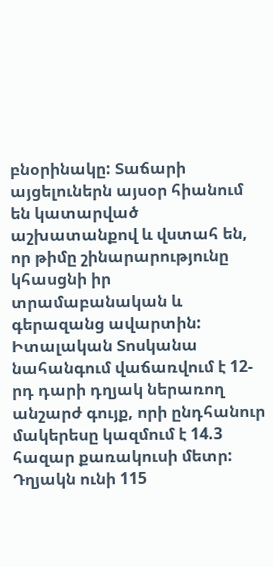բնօրինակը: Տաճարի այցելուներն այսօր հիանում են կատարված աշխատանքով և վստահ են, որ թիմը շինարարությունը կհասցնի իր տրամաբանական և գերազանց ավարտին:
Իտալական Տոսկանա նահանգում վաճառվում է 12-րդ դարի դղյակ ներառող անշարժ գույք, որի ընդհանուր մակերեսը կազմում է 14.3 հազար քառակուսի մետր: Դղյակն ունի 115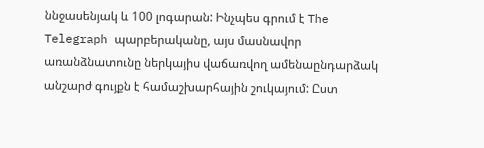ննջասենյակ և 100 լոգարան: Ինչպես գրում է The Telegraph պարբերականը, այս մասնավոր առանձնատունը ներկայիս վաճառվող ամենաընդարձակ անշարժ գույքն է համաշխարհային շուկայում: Ըստ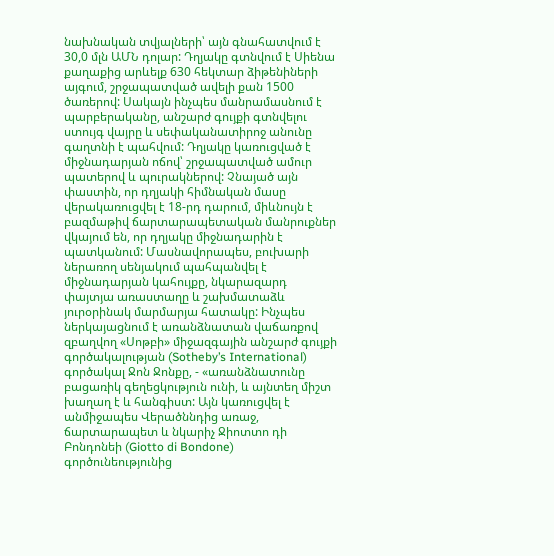նախնական տվյալների՝ այն գնահատվում է 30,0 մլն ԱՄՆ դոլար: Դղյակը գտնվում է Սիենա քաղաքից արևելք 630 հեկտար ձիթենիների այգում, շրջապատված ավելի քան 1500 ծառերով: Սակայն ինչպես մանրամասնում է պարբերականը, անշարժ գույքի գտնվելու ստույգ վայրը և սեփականատիրոջ անունը գաղտնի է պահվում: Դղյակը կառուցված է միջնադարյան ոճով՝ շրջապատված ամուր պատերով և պուրակներով: Չնայած այն փաստին, որ դղյակի հիմնական մասը վերակառուցվել է 18-րդ դարում, միևնույն է բազմաթիվ ճարտարապետական մանրուքներ վկայում են, որ դղյակը միջնադարին է պատկանում: Մասնավորապես, բուխարի ներառող սենյակում պահպանվել է միջնադարյան կահույքը, նկարազարդ փայտյա առաստաղը և շախմատաձև յուրօրինակ մարմարյա հատակը: Ինչպես ներկայացնում է առանձնատան վաճառքով զբաղվող «Սոթբի» միջազգային անշարժ գույքի գործակալության (Sotheby’s International) գործակալ Ջոն Ջոնքը, - «առանձնատունը բացառիկ գեղեցկություն ունի, և այնտեղ միշտ խաղաղ է և հանգիստ: Այն կառուցվել է անմիջապես Վերածննդից առաջ, ճարտարապետ և նկարիչ Ջիոտտո դի Բոնդոնեի (Giotto di Bondone) գործունեությունից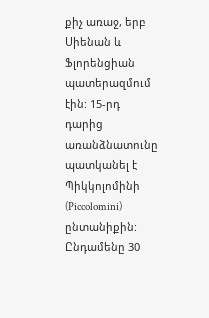քիչ առաջ, երբ Սիենան և Ֆլորենցիան պատերազմում էին: 15-րդ դարից առանձնատունը պատկանել է Պիկկոլոմինի (Piccolomini) ընտանիքին: Ընդամենը 30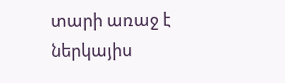տարի առաջ է ներկայիս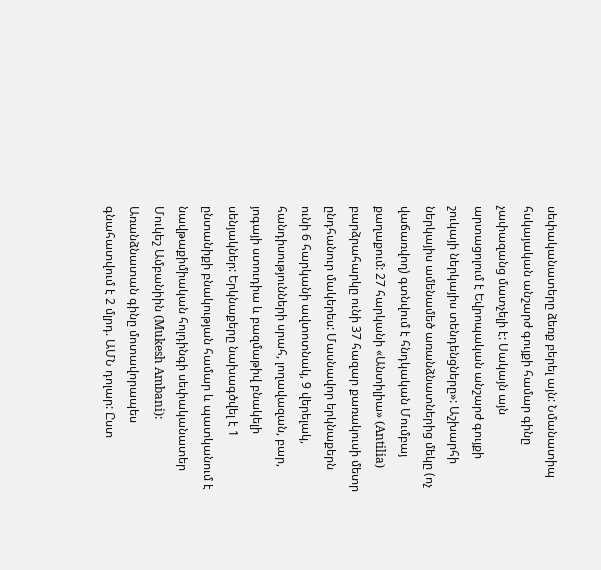սեփականատերը ձեռք բերել այն: Նմանատիպ հսկայական անշարժ գույքի համար գինը չափազանց մատչելի է: Սակայն այն արտացոլում է Եվրոպական անշարժ գույքի շուկայի ներկայիս տենդենցները»: Աշխարհի ներկայիս ամենամեծ առանձնատներից մեկը (ոչ վաճառվող) գտնվում է հնդկական Մումբայ քաղաքում: 27 հարկանի «Անտիլիա» (Antilia) բարձրահարկը ունի 37 հազար քառակուսի մետր ընդհանուր մակերես: Մասնավոր երկնաքերն ունի 6 հարկանի ավտոտնակ, 9 վերելակ, հանդիսությունների սրահ, լողավազան, բար, յոգայի ստուդիա և բազմաթիվ բնակելի սենյակներ: Երկնաքերը նախագծվել է 1 ընտանիքի բնակության համար և պատկանում է նավթաքիմիական հոլդինգի սեփականատեր Մուկեշ Ամբանիին (Mukesh Ambani): Առանձնատան գինը մոտավորապես գնահատվում է 2 մլրդ. ԱՄՆ դոլար: Ըստ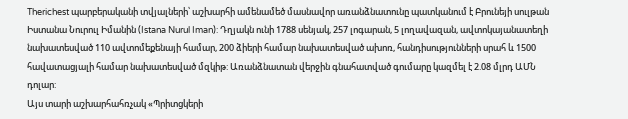Therichest պարբերականի տվյալների՝ աշխարհի ամենամեծ մասնավոր առանձնատունը պատկանում է Բրունեյի սուլթան Իստանա Նուրուլ Իմանին (Istana Nurul Iman): Դղյակն ունի 1788 սենյակ, 257 լոգարան, 5 լողավազան, ավտոկայանատեղի նախատեսված 110 ավտոմեքենայի համար, 200 ձիերի համար նախատեսված ախոռ, հանդիսությունների սրահ և 1500 հավատացյալի համար նախատեսված մզկիթ: Առանձնատան վերջին գնահատված գումարը կազմել է 2.08 մլրդ ԱՄՆ դոլար:
Այս տարի աշխարհահռչակ «Պրիտցկերի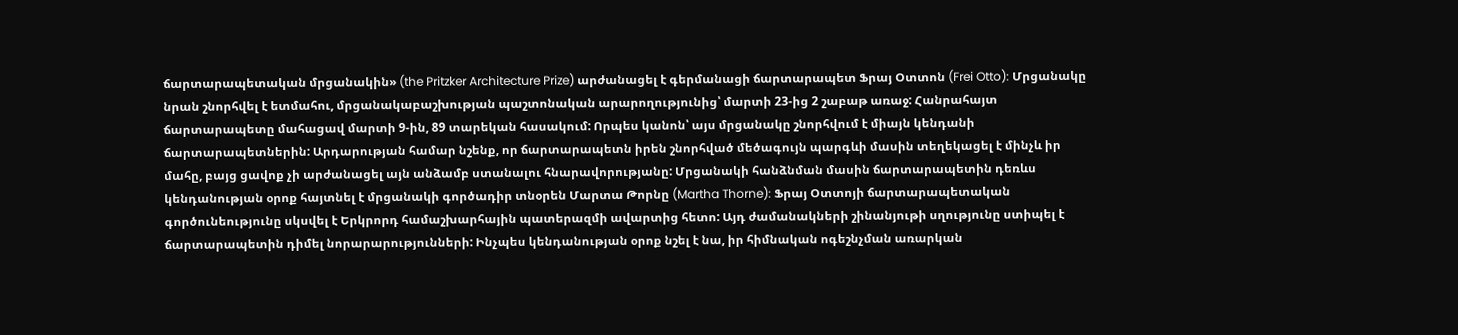ճարտարապետական մրցանակին» (the Pritzker Architecture Prize) արժանացել է գերմանացի ճարտարապետ Ֆրայ Օտտոն (Frei Otto): Մրցանակը նրան շնորհվել է ետմահու, մրցանակաբաշխության պաշտոնական արարողությունից՝ մարտի 23-ից 2 շաբաթ առաջ: Հանրահայտ ճարտարապետը մահացավ մարտի 9-ին, 89 տարեկան հասակում: Որպես կանոն՝ այս մրցանակը շնորհվում է միայն կենդանի ճարտարապետներին: Արդարության համար նշենք, որ ճարտարապետն իրեն շնորհված մեծագույն պարգևի մասին տեղեկացել է մինչև իր մահը, բայց ցավոք չի արժանացել այն անձամբ ստանալու հնարավորությանը: Մրցանակի հանձնման մասին ճարտարապետին դեռևս կենդանության օրոք հայտնել է մրցանակի գործադիր տնօրեն Մարտա Թորնը (Martha Thorne): Ֆրայ Օտտոյի ճարտարապետական գործունեությունը սկսվել է Երկրորդ համաշխարհային պատերազմի ավարտից հետո: Այդ ժամանակների շինանյութի սղությունը ստիպել է ճարտարապետին դիմել նորարարությունների: Ինչպես կենդանության օրոք նշել է նա, իր հիմնական ոգեշնչման առարկան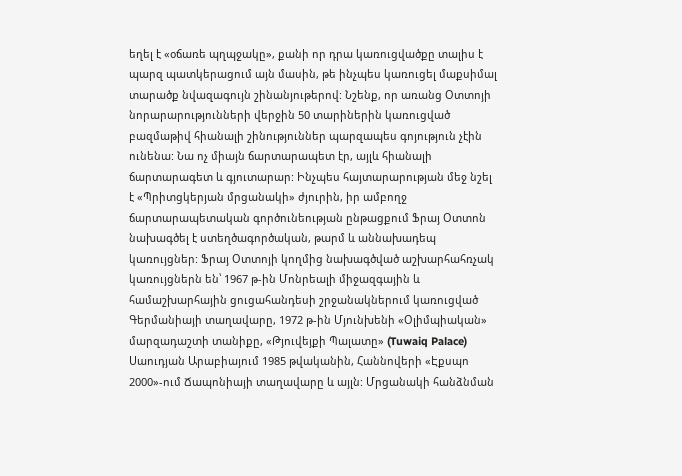եղել է «օճառե պղպջակը», քանի որ դրա կառուցվածքը տալիս է պարզ պատկերացում այն մասին, թե ինչպես կառուցել մաքսիմալ տարածք նվազագույն շինանյութերով: Նշենք, որ առանց Օտտոյի նորարարությունների վերջին 50 տարիներին կառուցված բազմաթիվ հիանալի շինություններ պարզապես գոյություն չէին ունենա: Նա ոչ միայն ճարտարապետ էր, այլև հիանալի ճարտարագետ և գյուտարար: Ինչպես հայտարարության մեջ նշել է «Պրիտցկերյան մրցանակի» ժյուրին, իր ամբողջ ճարտարապետական գործունեության ընթացքում Ֆրայ Օտտոն նախագծել է ստեղծագործական, թարմ և աննախադեպ կառույցներ: Ֆրայ Օտտոյի կողմից նախագծված աշխարհահռչակ կառույցներն են՝ 1967 թ-ին Մոնրեալի միջազգային և համաշխարհային ցուցահանդեսի շրջանակներում կառուցված Գերմանիայի տաղավարը, 1972 թ-ին Մյունխենի «Օլիմպիական» մարզադաշտի տանիքը, «Թյուվեյքի Պալատը» (Tuwaiq Palace) Սաուդյան Արաբիայում 1985 թվականին, Հաննովերի «Էքսպո 2000»-ում Ճապոնիայի տաղավարը և այլն: Մրցանակի հանձնման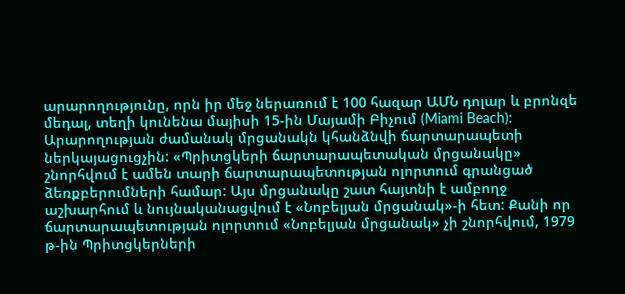արարողությունը, որն իր մեջ ներառում է 100 հազար ԱՄՆ դոլար և բրոնզե մեդալ, տեղի կունենա մայիսի 15-ին Մայամի Բիչում (Miami Beach): Արարողության ժամանակ մրցանակն կհանձնվի ճարտարապետի ներկայացուցչին: «Պրիտցկերի ճարտարապետական մրցանակը» շնորհվում է ամեն տարի ճարտարապետության ոլորտում գրանցած ձեռքբերումների համար: Այս մրցանակը շատ հայտնի է ամբողջ աշխարհում և նույնականացվում է «Նոբելյան մրցանակ»-ի հետ: Քանի որ ճարտարապետության ոլորտում «Նոբելյան մրցանակ» չի շնորհվում, 1979 թ-ին Պրիտցկերների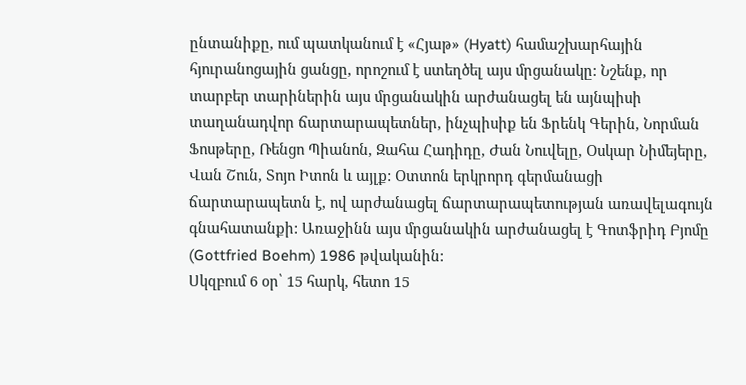ընտանիքը, ում պատկանում է «Հյաթ» (Hyatt) համաշխարհային հյուրանոցային ցանցը, որոշում է ստեղծել այս մրցանակը: Նշենք, որ տարբեր տարիներին այս մրցանակին արժանացել են այնպիսի տաղանադվոր ճարտարապետներ, ինչպիսիք են Ֆրենկ Գերին, Նորման Ֆոսթերը, Ռենցո Պիանոն, Զահա Հադիդը, Ժան Նուվելը, Օսկար Նիմեյերը, Վան Շուն, Տոյո Իտոն և այլք: Օտտոն երկրորդ գերմանացի ճարտարապետն է, ով արժանացել ճարտարապետության առավելագույն գնահատանքի: Առաջինն այս մրցանակին արժանացել է Գոտֆրիդ Բյոմը (Gottfried Boehm) 1986 թվականին:
Սկզբում 6 օր՝ 15 հարկ, հետո 15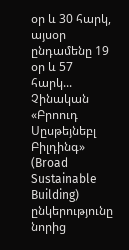օր և 30 հարկ, այսօր ընդամենը 19 օր և 57 հարկ... Չինական «Բրոուդ Սըսթեյնեբլ Բիլդինգ» (Broad Sustainable Building) ընկերությունը նորից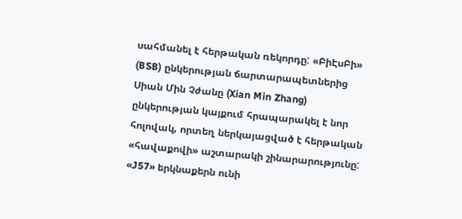սահմանել է հերթական ռեկորդը: «ԲիԷսԲի» (BSB) ընկերության ճարտարապետներից Սիան Մին Չժանը (Xian Min Zhang) ընկերության կայքում հրապարակել է նոր հոլովակ, որտեղ ներկայացված է հերթական «հավաքովի» աշտարակի շինարարությունը: «J57» երկնաքերն ունի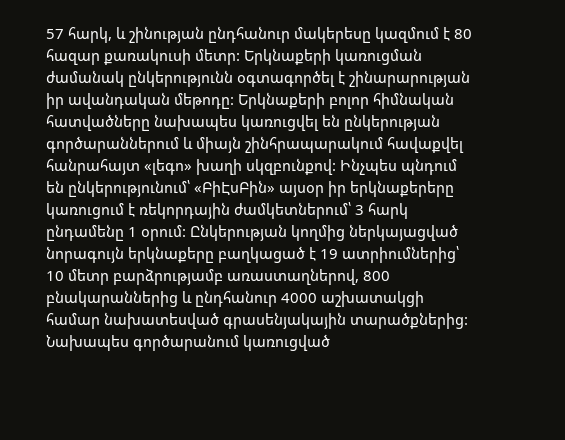57 հարկ, և շինության ընդհանուր մակերեսը կազմում է 80 հազար քառակուսի մետր: Երկնաքերի կառուցման ժամանակ ընկերությունն օգտագործել է շինարարության իր ավանդական մեթոդը: Երկնաքերի բոլոր հիմնական հատվածները նախապես կառուցվել են ընկերության գործարաններում և միայն շինհրապարակում հավաքվել հանրահայտ «լեգո» խաղի սկզբունքով: Ինչպես պնդում են ընկերությունում՝ «ԲիԷսԲին» այսօր իր երկնաքերերը կառուցում է ռեկորդային ժամկետներում՝ 3 հարկ ընդամենը 1 օրում: Ընկերության կողմից ներկայացված նորագույն երկնաքերը բաղկացած է 19 ատրիումներից՝ 10 մետր բարձրությամբ առաստաղներով, 800 բնակարաններից և ընդհանուր 4000 աշխատակցի համար նախատեսված գրասենյակային տարածքներից: Նախապես գործարանում կառուցված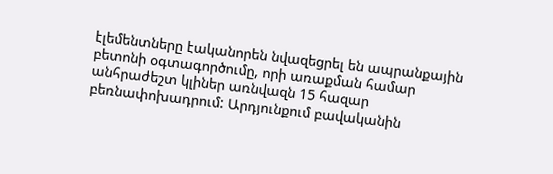էլեմենտները էականորեն նվազեցրել են ապրանքային բետոնի օգտագործումը, որի առաքման համար անհրաժեշտ կլիներ առնվազն 15 հազար բեռնափոխադրում: Արդյունքում բավականին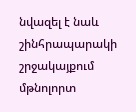նվազել է նաև շինհրապարակի շրջակայքում մթնոլորտ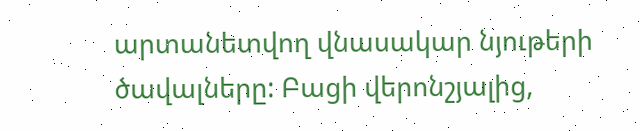արտանետվող վնասակար նյութերի ծավալները: Բացի վերոնշյալից,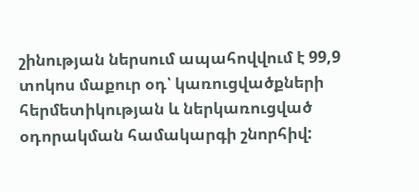շինության ներսում ապահովվում է 99,9 տոկոս մաքուր օդ՝ կառուցվածքների հերմետիկության և ներկառուցված օդորակման համակարգի շնորհիվ: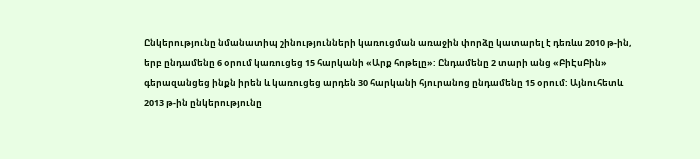Ընկերությունը նմանատիպ շինությունների կառուցման առաջին փորձը կատարել է դեռևս 2010 թ-ին, երբ ընդամենը 6 օրում կառուցեց 15 հարկանի «Արք հոթելը»: Ընդամենը 2 տարի անց «ԲիԷսԲին» գերազանցեց ինքն իրեն և կառուցեց արդեն 30 հարկանի հյուրանոց ընդամենը 15 օրում: Այնուհետև 2013 թ-ին ընկերությունը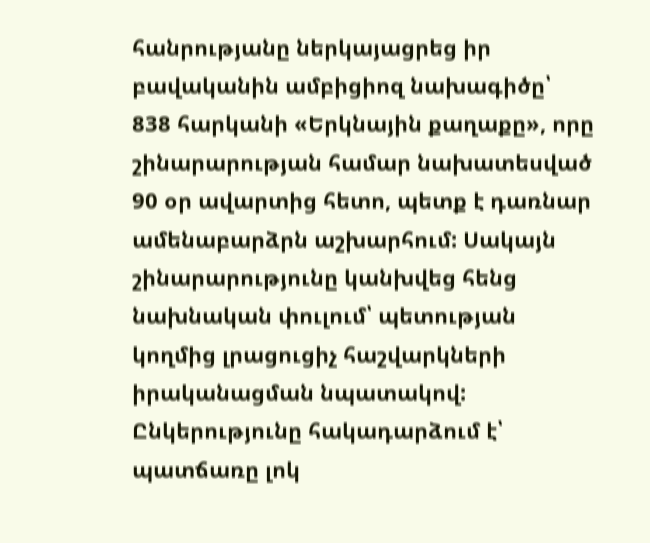հանրությանը ներկայացրեց իր բավականին ամբիցիոզ նախագիծը՝ 838 հարկանի «Երկնային քաղաքը», որը շինարարության համար նախատեսված 90 օր ավարտից հետո, պետք է դառնար ամենաբարձրն աշխարհում: Սակայն շինարարությունը կանխվեց հենց նախնական փուլում՝ պետության կողմից լրացուցիչ հաշվարկների իրականացման նպատակով: Ընկերությունը հակադարձում է՝ պատճառը լոկ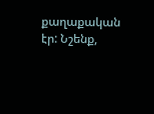քաղաքական էր: Նշենք,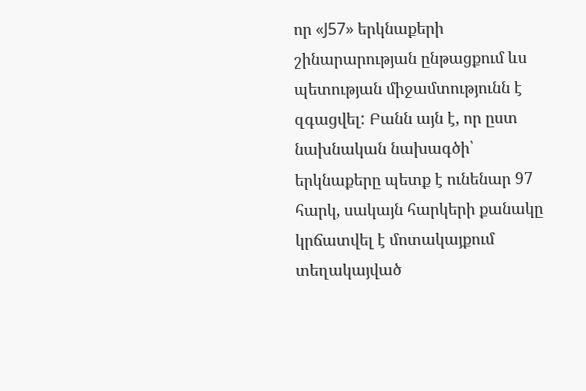որ «J57» երկնաքերի շինարարության ընթացքում ևս պետության միջամտությունն է զգացվել: Բանն այն է, որ ըստ նախնական նախագծի՝ երկնաքերը պետք է ունենար 97 հարկ, սակայն հարկերի քանակը կրճատվել է մոտակայքում տեղակայված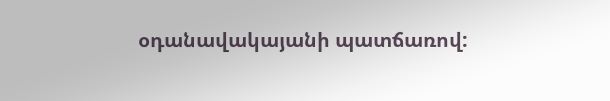օդանավակայանի պատճառով: